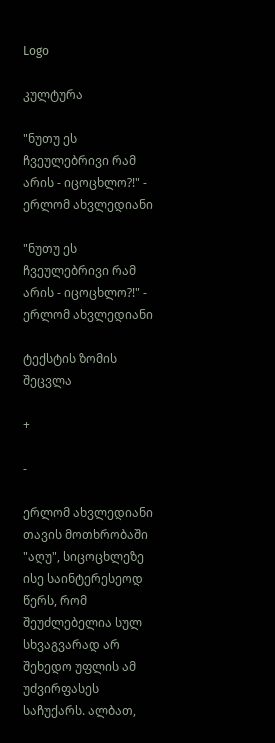Logo

კულტურა

"ნუთუ ეს ჩვეულებრივი რამ არის - იცოცხლო?!" - ერლომ ახვლედიანი

"ნუთუ ეს ჩვეულებრივი რამ არის - იცოცხლო?!" - ერლომ ახვლედიანი

ტექსტის ზომის შეცვლა

+

-

ერლომ ახვლედიანი თავის მოთხრობაში "აღუ", სიცოცხლეზე ისე საინტერესეოდ წერს, რომ შეუძლებელია სულ სხვაგვარად არ შეხედო უფლის ამ უძვირფასეს საჩუქარს. ალბათ,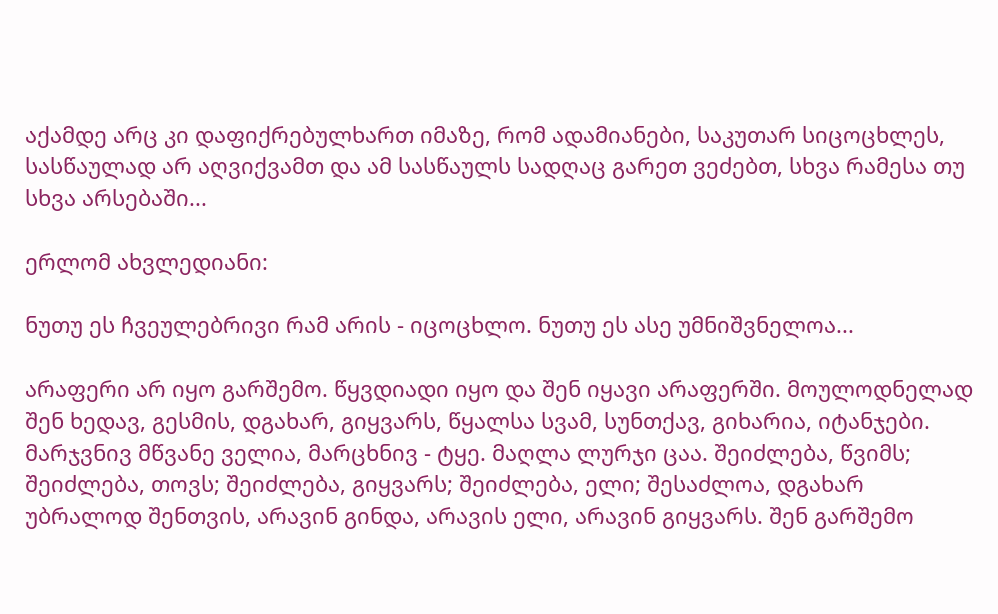აქამდე არც კი დაფიქრებულხართ იმაზე, რომ ადამიანები, საკუთარ სიცოცხლეს, სასწაულად არ აღვიქვამთ და ამ სასწაულს სადღაც გარეთ ვეძებთ, სხვა რამესა თუ სხვა არსებაში...

ერლომ ახვლედიანი:

ნუთუ ეს ჩვეულებრივი რამ არის - იცოცხლო. ნუთუ ეს ასე უმნიშვნელოა...

არაფერი არ იყო გარშემო. წყვდიადი იყო და შენ იყავი არაფერში. მოულოდნელად შენ ხედავ, გესმის, დგახარ, გიყვარს, წყალსა სვამ, სუნთქავ, გიხარია, იტანჯები. მარჯვნივ მწვანე ველია, მარცხნივ - ტყე. მაღლა ლურჯი ცაა. შეიძლება, წვიმს; შეიძლება, თოვს; შეიძლება, გიყვარს; შეიძლება, ელი; შესაძლოა, დგახარ უბრალოდ შენთვის, არავინ გინდა, არავის ელი, არავინ გიყვარს. შენ გარშემო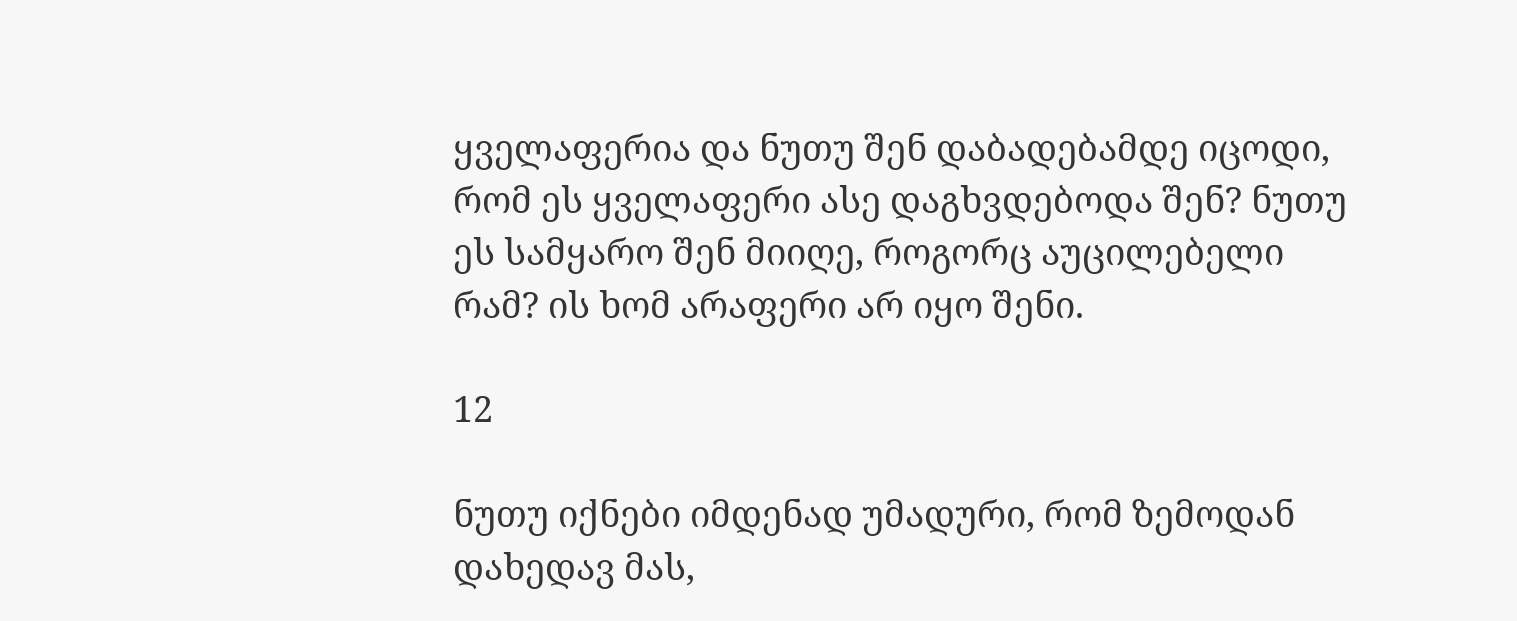ყველაფერია და ნუთუ შენ დაბადებამდე იცოდი, რომ ეს ყველაფერი ასე დაგხვდებოდა შენ? ნუთუ ეს სამყარო შენ მიიღე, როგორც აუცილებელი რამ? ის ხომ არაფერი არ იყო შენი.

12

ნუთუ იქნები იმდენად უმადური, რომ ზემოდან დახედავ მას,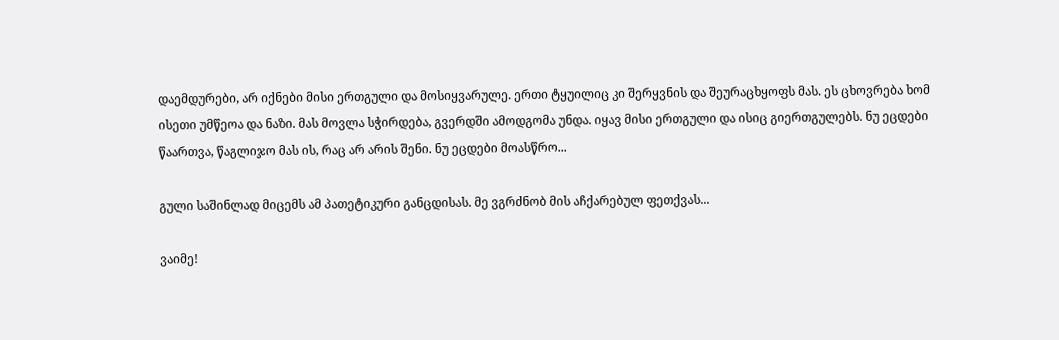დაემდურები, არ იქნები მისი ერთგული და მოსიყვარულე. ერთი ტყუილიც კი შერყვნის და შეურაცხყოფს მას. ეს ცხოვრება ხომ ისეთი უმწეოა და ნაზი. მას მოვლა სჭირდება, გვერდში ამოდგომა უნდა. იყავ მისი ერთგული და ისიც გიერთგულებს. ნუ ეცდები წაართვა, წაგლიჯო მას ის, რაც არ არის შენი. ნუ ეცდები მოასწრო...

გული საშინლად მიცემს ამ პათეტიკური განცდისას. მე ვგრძნობ მის აჩქარებულ ფეთქვას...

ვაიმე!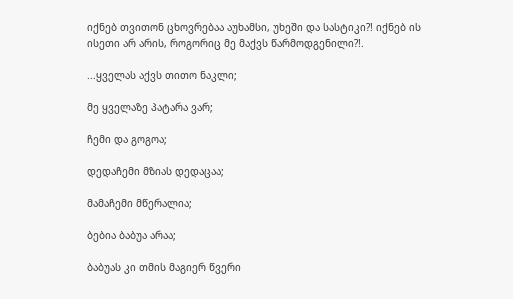იქნებ თვითონ ცხოვრებაა აუხამსი, უხეში და სასტიკი?! იქნებ ის ისეთი არ არის, როგორიც მე მაქვს წარმოდგენილი?!.

...ყველას აქვს თითო ნაკლი;

მე ყველაზე პატარა ვარ;

ჩემი და გოგოა;

დედაჩემი მზიას დედაცაა;

მამაჩემი მწერალია;

ბებია ბაბუა არაა;

ბაბუას კი თმის მაგიერ წვერი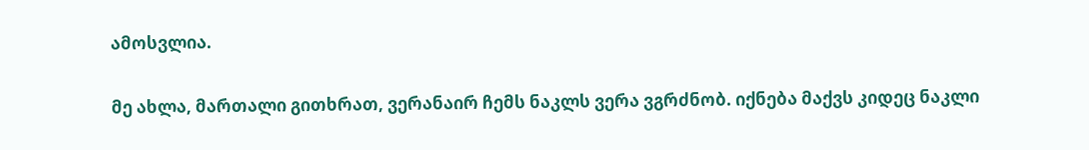ამოსვლია.

მე ახლა, მართალი გითხრათ, ვერანაირ ჩემს ნაკლს ვერა ვგრძნობ. იქნება მაქვს კიდეც ნაკლი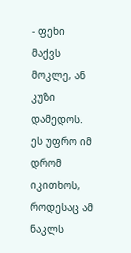- ფეხი მაქვს მოკლე, ან კუზი დამედოს. ეს უფრო იმ დრომ იკითხოს, როდესაც ამ ნაკლს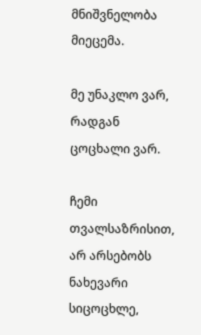მნიშვნელობა მიეცემა.

მე უნაკლო ვარ, რადგან ცოცხალი ვარ.

ჩემი თვალსაზრისით, არ არსებობს ნახევარი სიცოცხლე,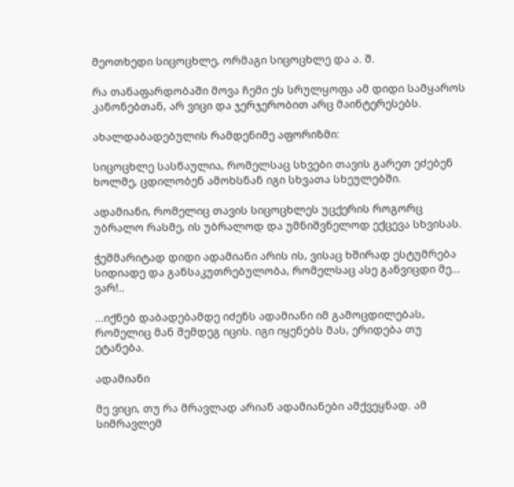მეოთხედი სიცოცხლე, ორმაგი სიცოცხლე და ა. შ.

რა თანაფარდობაში მოვა ჩემი ეს სრულყოფა ამ დიდი სამყაროს კანონებთან, არ ვიცი და ჯერჯერობით არც მაინტერესებს.

ახალდაბადებულის რამდენიმე აფორიზმი:

სიცოცხლე სასწაულია, რომელსაც სხვები თავის გარეთ ეძებენ ხოლმე, ცდილობენ ამოხსნან იგი სხვათა სხეულებში.

ადამიანი, რომელიც თავის სიცოცხლეს უცქერის როგორც უბრალო რასმე, ის უბრალოდ და უმნიშვნელოდ ექცევა სხვისას.

ჭეშმარიტად დიდი ადამიანი არის ის, ვისაც ხშირად ესტუმრება სიდიადე და განსაკუთრებულობა, რომელსაც ასე განვიცდი მე... ვარ!..

...იქნებ დაბადებამდე იძენს ადამიანი იმ გამოცდილებას, რომელიც მან შემდეგ იცის. იგი იყენებს მას, ერიდება თუ ეტანება.

ადამიანი

მე ვიცი, თუ რა მრავლად არიან ადამიანები ამქვეყნად. ამ სიმრავლემ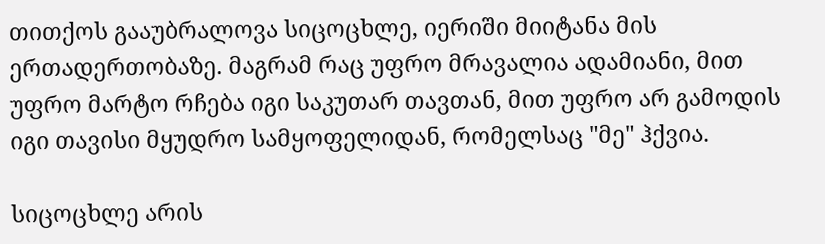თითქოს გააუბრალოვა სიცოცხლე, იერიში მიიტანა მის ერთადერთობაზე. მაგრამ რაც უფრო მრავალია ადამიანი, მით უფრო მარტო რჩება იგი საკუთარ თავთან, მით უფრო არ გამოდის იგი თავისი მყუდრო სამყოფელიდან, რომელსაც "მე" ჰქვია.

სიცოცხლე არის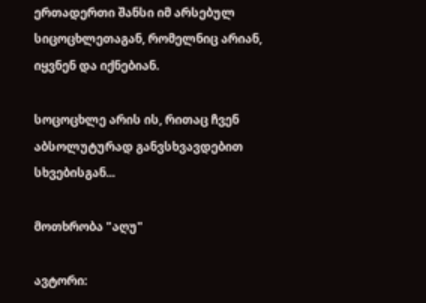ერთადერთი შანსი იმ არსებულ სიცოცხლეთაგან, რომელნიც არიან, იყვნენ და იქნებიან.

სოცოცხლე არის ის, რითაც ჩვენ აბსოლუტურად განვსხვავდებით სხვებისგან...

მოთხრობა "აღუ"

ავტორი: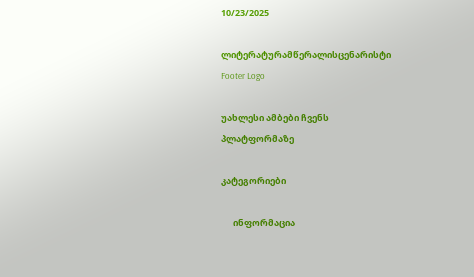10/23/2025

ლიტერატურამწერალისცენარისტი
Footer Logo

უახლესი ამბები ჩვენს
პლატფორმაზე

კატეგორიები

      ინფორმაცია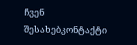ჩვენ შესახებკონტაქტი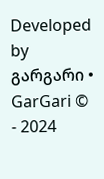Developed by გარგარი • GarGari © - 2024